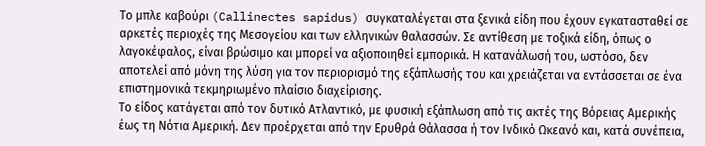Το μπλε καβούρι (Callinectes sapidus) συγκαταλέγεται στα ξενικά είδη που έχουν εγκατασταθεί σε αρκετές περιοχές της Μεσογείου και των ελληνικών θαλασσών. Σε αντίθεση με τοξικά είδη, όπως ο λαγοκέφαλος, είναι βρώσιμο και μπορεί να αξιοποιηθεί εμπορικά. Η κατανάλωσή του, ωστόσο, δεν αποτελεί από μόνη της λύση για τον περιορισμό της εξάπλωσής του και χρειάζεται να εντάσσεται σε ένα επιστημονικά τεκμηριωμένο πλαίσιο διαχείρισης.
Το είδος κατάγεται από τον δυτικό Ατλαντικό, με φυσική εξάπλωση από τις ακτές της Βόρειας Αμερικής έως τη Νότια Αμερική. Δεν προέρχεται από την Ερυθρά Θάλασσα ή τον Ινδικό Ωκεανό και, κατά συνέπεια,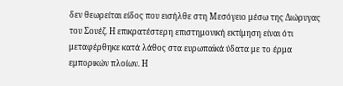δεν θεωρείται είδος που εισήλθε στη Μεσόγειο μέσω της Διώρυγας του Σουέζ. Η επικρατέστερη επιστημονική εκτίμηση είναι ότι μεταφέρθηκε κατά λάθος στα ευρωπαϊκά ύδατα με το έρμα εμπορικών πλοίων. Η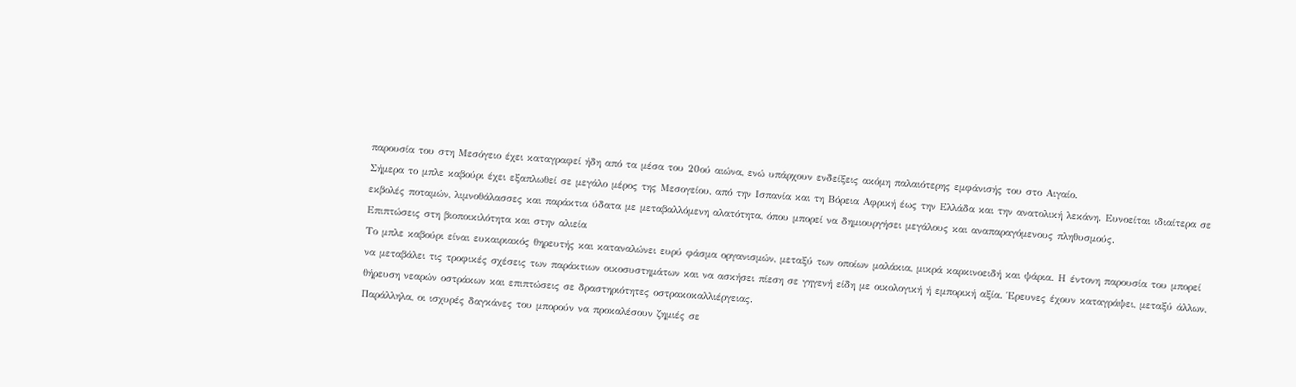παρουσία του στη Μεσόγειο έχει καταγραφεί ήδη από τα μέσα του 20ού αιώνα, ενώ υπάρχουν ενδείξεις ακόμη παλαιότερης εμφάνισής του στο Αιγαίο.
Σήμερα το μπλε καβούρι έχει εξαπλωθεί σε μεγάλο μέρος της Μεσογείου, από την Ισπανία και τη Βόρεια Αφρική έως την Ελλάδα και την ανατολική λεκάνη. Ευνοείται ιδιαίτερα σε εκβολές ποταμών, λιμνοθάλασσες και παράκτια ύδατα με μεταβαλλόμενη αλατότητα, όπου μπορεί να δημιουργήσει μεγάλους και αναπαραγόμενους πληθυσμούς.
Επιπτώσεις στη βιοποικιλότητα και στην αλιεία
Το μπλε καβούρι είναι ευκαιριακός θηρευτής και καταναλώνει ευρύ φάσμα οργανισμών, μεταξύ των οποίων μαλάκια, μικρά καρκινοειδή και ψάρια. Η έντονη παρουσία του μπορεί να μεταβάλει τις τροφικές σχέσεις των παράκτιων οικοσυστημάτων και να ασκήσει πίεση σε γηγενή είδη με οικολογική ή εμπορική αξία. Έρευνες έχουν καταγράψει, μεταξύ άλλων, θήρευση νεαρών οστράκων και επιπτώσεις σε δραστηριότητες οστρακοκαλλιέργειας.
Παράλληλα, οι ισχυρές δαγκάνες του μπορούν να προκαλέσουν ζημιές σε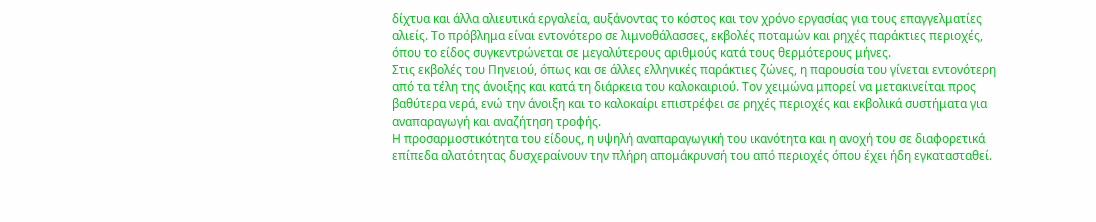δίχτυα και άλλα αλιευτικά εργαλεία, αυξάνοντας το κόστος και τον χρόνο εργασίας για τους επαγγελματίες αλιείς. Το πρόβλημα είναι εντονότερο σε λιμνοθάλασσες, εκβολές ποταμών και ρηχές παράκτιες περιοχές, όπου το είδος συγκεντρώνεται σε μεγαλύτερους αριθμούς κατά τους θερμότερους μήνες.
Στις εκβολές του Πηνειού, όπως και σε άλλες ελληνικές παράκτιες ζώνες, η παρουσία του γίνεται εντονότερη από τα τέλη της άνοιξης και κατά τη διάρκεια του καλοκαιριού. Τον χειμώνα μπορεί να μετακινείται προς βαθύτερα νερά, ενώ την άνοιξη και το καλοκαίρι επιστρέφει σε ρηχές περιοχές και εκβολικά συστήματα για αναπαραγωγή και αναζήτηση τροφής.
Η προσαρμοστικότητα του είδους, η υψηλή αναπαραγωγική του ικανότητα και η ανοχή του σε διαφορετικά επίπεδα αλατότητας δυσχεραίνουν την πλήρη απομάκρυνσή του από περιοχές όπου έχει ήδη εγκατασταθεί.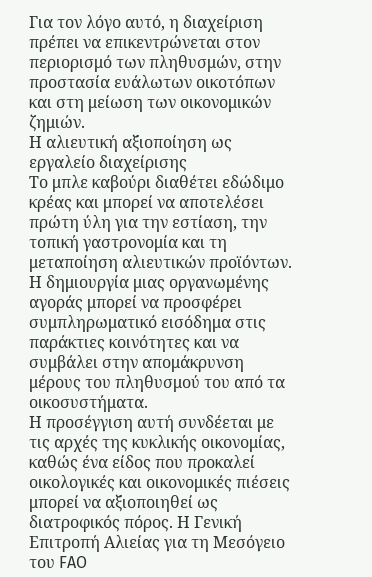Για τον λόγο αυτό, η διαχείριση πρέπει να επικεντρώνεται στον περιορισμό των πληθυσμών, στην προστασία ευάλωτων οικοτόπων και στη μείωση των οικονομικών ζημιών.
Η αλιευτική αξιοποίηση ως εργαλείο διαχείρισης
Το μπλε καβούρι διαθέτει εδώδιμο κρέας και μπορεί να αποτελέσει πρώτη ύλη για την εστίαση, την τοπική γαστρονομία και τη μεταποίηση αλιευτικών προϊόντων. Η δημιουργία μιας οργανωμένης αγοράς μπορεί να προσφέρει συμπληρωματικό εισόδημα στις παράκτιες κοινότητες και να συμβάλει στην απομάκρυνση μέρους του πληθυσμού του από τα οικοσυστήματα.
Η προσέγγιση αυτή συνδέεται με τις αρχές της κυκλικής οικονομίας, καθώς ένα είδος που προκαλεί οικολογικές και οικονομικές πιέσεις μπορεί να αξιοποιηθεί ως διατροφικός πόρος. Η Γενική Επιτροπή Αλιείας για τη Μεσόγειο του FAO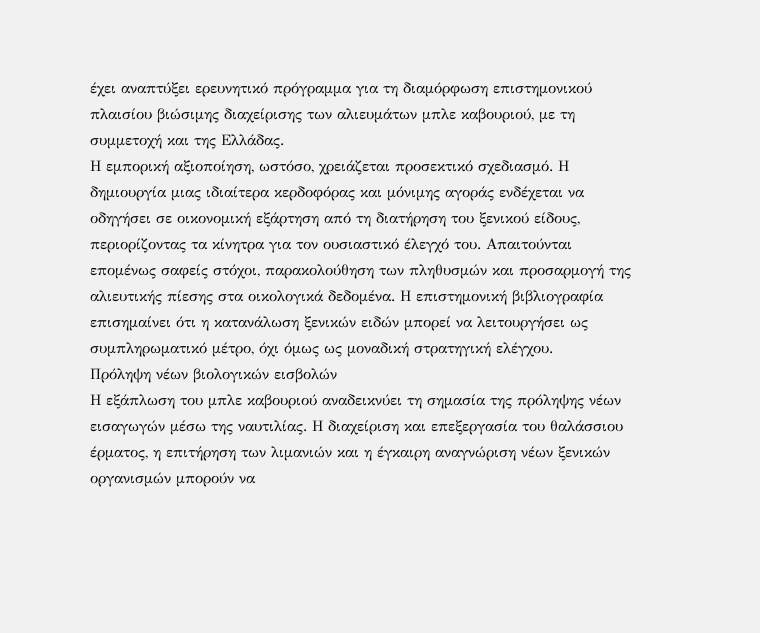έχει αναπτύξει ερευνητικό πρόγραμμα για τη διαμόρφωση επιστημονικού πλαισίου βιώσιμης διαχείρισης των αλιευμάτων μπλε καβουριού, με τη συμμετοχή και της Ελλάδας.
Η εμπορική αξιοποίηση, ωστόσο, χρειάζεται προσεκτικό σχεδιασμό. Η δημιουργία μιας ιδιαίτερα κερδοφόρας και μόνιμης αγοράς ενδέχεται να οδηγήσει σε οικονομική εξάρτηση από τη διατήρηση του ξενικού είδους, περιορίζοντας τα κίνητρα για τον ουσιαστικό έλεγχό του. Απαιτούνται επομένως σαφείς στόχοι, παρακολούθηση των πληθυσμών και προσαρμογή της αλιευτικής πίεσης στα οικολογικά δεδομένα. Η επιστημονική βιβλιογραφία επισημαίνει ότι η κατανάλωση ξενικών ειδών μπορεί να λειτουργήσει ως συμπληρωματικό μέτρο, όχι όμως ως μοναδική στρατηγική ελέγχου.
Πρόληψη νέων βιολογικών εισβολών
Η εξάπλωση του μπλε καβουριού αναδεικνύει τη σημασία της πρόληψης νέων εισαγωγών μέσω της ναυτιλίας. Η διαχείριση και επεξεργασία του θαλάσσιου έρματος, η επιτήρηση των λιμανιών και η έγκαιρη αναγνώριση νέων ξενικών οργανισμών μπορούν να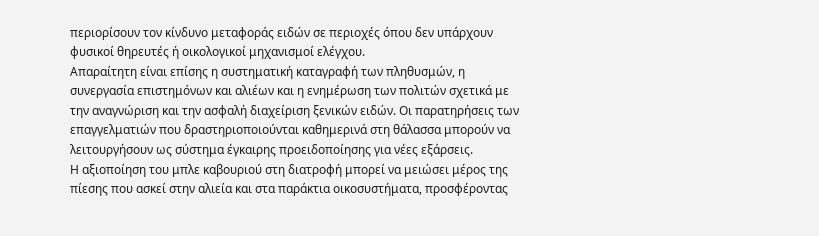περιορίσουν τον κίνδυνο μεταφοράς ειδών σε περιοχές όπου δεν υπάρχουν φυσικοί θηρευτές ή οικολογικοί μηχανισμοί ελέγχου.
Απαραίτητη είναι επίσης η συστηματική καταγραφή των πληθυσμών, η συνεργασία επιστημόνων και αλιέων και η ενημέρωση των πολιτών σχετικά με την αναγνώριση και την ασφαλή διαχείριση ξενικών ειδών. Οι παρατηρήσεις των επαγγελματιών που δραστηριοποιούνται καθημερινά στη θάλασσα μπορούν να λειτουργήσουν ως σύστημα έγκαιρης προειδοποίησης για νέες εξάρσεις.
Η αξιοποίηση του μπλε καβουριού στη διατροφή μπορεί να μειώσει μέρος της πίεσης που ασκεί στην αλιεία και στα παράκτια οικοσυστήματα, προσφέροντας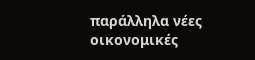παράλληλα νέες οικονομικές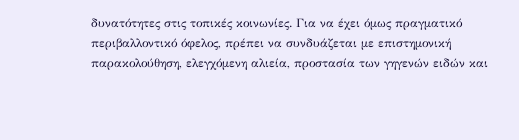δυνατότητες στις τοπικές κοινωνίες. Για να έχει όμως πραγματικό περιβαλλοντικό όφελος, πρέπει να συνδυάζεται με επιστημονική παρακολούθηση, ελεγχόμενη αλιεία, προστασία των γηγενών ειδών και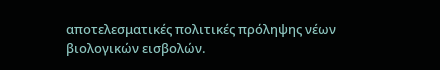αποτελεσματικές πολιτικές πρόληψης νέων βιολογικών εισβολών.